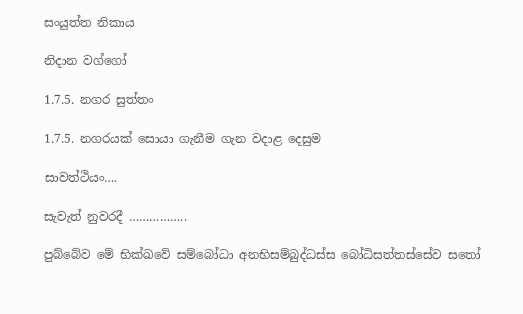සංයුත්ත නිකාය

නිදාන වග්ගෝ

1.7.5. නගර සුත්තං

1.7.5. නගරයක් සොයා ගැනීම ගැන වදාළ දෙසුම

සාවත්‌ථියං….

සැවැත් නුවරදී ……………..

පුබ්බේව මේ භික්ඛවේ සම්බෝධා අනභිසම්‌බුද්‌ධස්‌ස බෝධිසත්‌තස්‌සේව සතෝ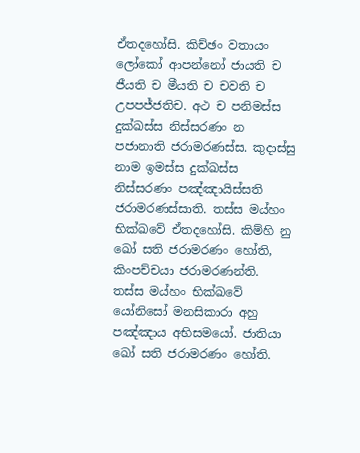ඒතදහෝසි. කිච්‌ඡං වතායං ලෝකෝ ආපන්නෝ ජායති ච ජීයති ච මීයති ච චවති ච උපපජ්‌ජතිච. අථ ච පනිමස්‌ස දුක්‌ඛස්‌ස නිස්‌සරණං න පජානාති ජරාමරණස්‌ස. කුදාස්‌සු නාම ඉමස්‌ස දුක්‌ඛස්‌ස නිස්‌සරණං පඤ්‌ඤායිස්‌සති ජරාමරණස්‌සාති. තස්‌ස මය්‌හං භික්ඛවේ ඒතදහෝසි. කිම්‌හි නු ඛෝ සති ජරාමරණං හෝති, කිංපච්චයා ජරාමරණන්‌ති. තස්‌ස මය්‌හං භික්ඛවේ යෝනිසෝ මනසිකාරා අහු පඤ්‌ඤාය අභිසමයෝ. ජාතියා ඛෝ සති ජරාමරණං හෝති.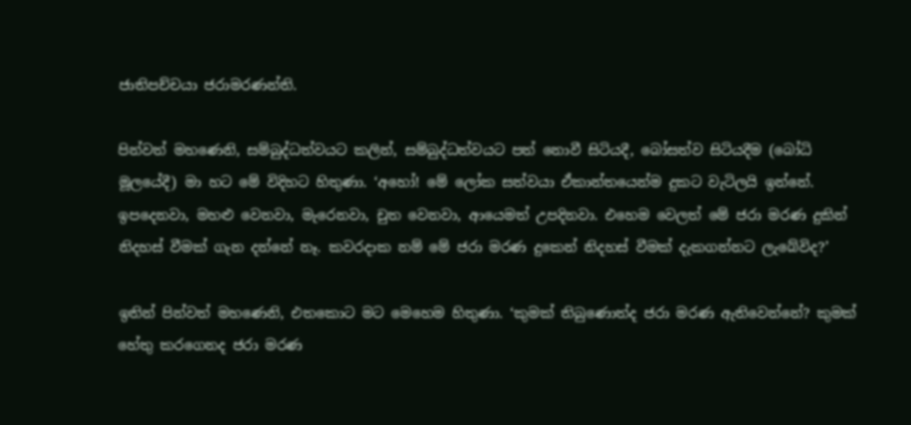ජාතිපච්‌චයා ජරාමරණන්‌ති.

පින්වත් මහණෙනි, සම්බුද්ධත්වයට කලින්, සම්බුද්ධත්වයට පත් නොවී සිටියදී, බෝසත්ව සිටියදීම (බෝධි මූලයේදී) මා හට මේ විදිහට හිතුණා. ‘අහෝ! මේ ලෝක සත්වයා ඒකාන්තයෙන්ම දුකට වැටිලයි ඉන්නේ. ඉපදෙනවා, මහළු වෙනවා, මැරෙනවා, චුත වෙනවා, ආයෙමත් උපදිනවා. එහෙම වෙලත් මේ ජරා මරණ දුකින් නිදහස් වීමක් ගැන දන්නේ නෑ. කවරදාක නම් මේ ජරා මරණ දුකෙන් නිදහස් වීමක් දැකගන්නට ලැබේවිද?’

ඉතින් පින්වත් මහණෙනි, එතකොට මට මෙහෙම හිතුණා. ‘කුමක් තිබුණොත්ද ජරා මරණ ඇතිවෙන්නේ? කුමක් හේතු කරගෙනද ජරා මරණ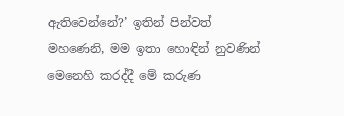ඇතිවෙන්නේ?’ ඉතින් පින්වත් මහණෙනි, මම ඉතා හොඳින් නුවණින් මෙනෙහි කරද්දී මේ කරුණ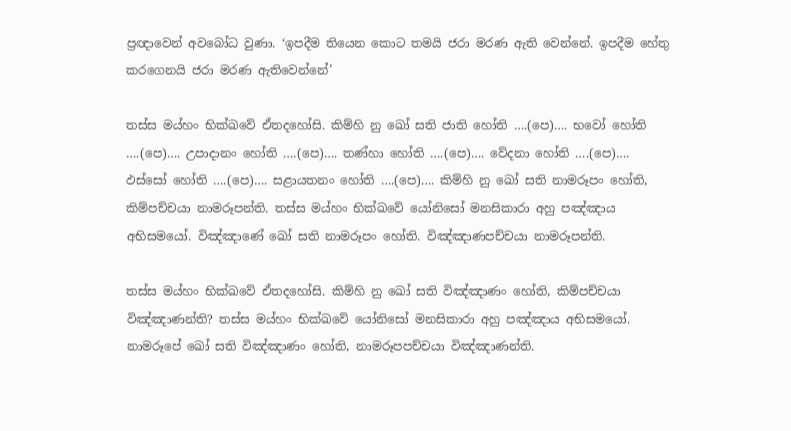ප්‍රඥාවෙන් අවබෝධ වුණා. ‘ඉපදීම තියෙන කොට තමයි ජරා මරණ ඇති වෙන්නේ. ඉපදීම හේතු කරගෙනයි ජරා මරණ ඇතිවෙන්නේ’

තස්‌ස මය්‌හං භික්ඛවේ ඒතදහෝසි. කිම්‌හි නු ඛෝ සති ජාති හෝති ….(පෙ)…. භවෝ හෝති ….(පෙ)…. උපාදානං හෝති ….(පෙ)…. තණ්‌හා හෝති ….(පෙ)…. වේදනා හෝති ….(පෙ)…. ඵස්සෝ හෝති ….(පෙ)…. සළායතනං හෝති ….(පෙ)…. කිම්හි නු ඛෝ සති නාමරූපං හෝති, කිම්පච්චයා නාමරූපන්‌ති. තස්‌ස මය්‌හං භික්ඛවේ යෝනිසෝ මනසිකාරා අහු පඤ්‌ඤාය අභිසමයෝ. විඤ්‌ඤාණේ ඛෝ සති නාමරූපං හෝති. විඤ්‌ඤාණපච්‌චයා නාමරූපන්‌ති.

තස්‌ස මය්‌හං භික්ඛවේ ඒතදහෝසි. කිම්‌හි නු ඛෝ සති විඤ්‌ඤාණං හෝති, කිම්පච්චයා විඤ්‌ඤාණන්‌ති? තස්‌ස මය්‌හං භික්ඛවේ යෝනිසෝ මනසිකාරා අහු පඤ්‌ඤාය අභිසමයෝ. නාමරූපේ ඛෝ සති විඤ්‌ඤාණං හෝති, නාමරූපපච්‌චයා විඤ්‌ඤාණන්‌ති.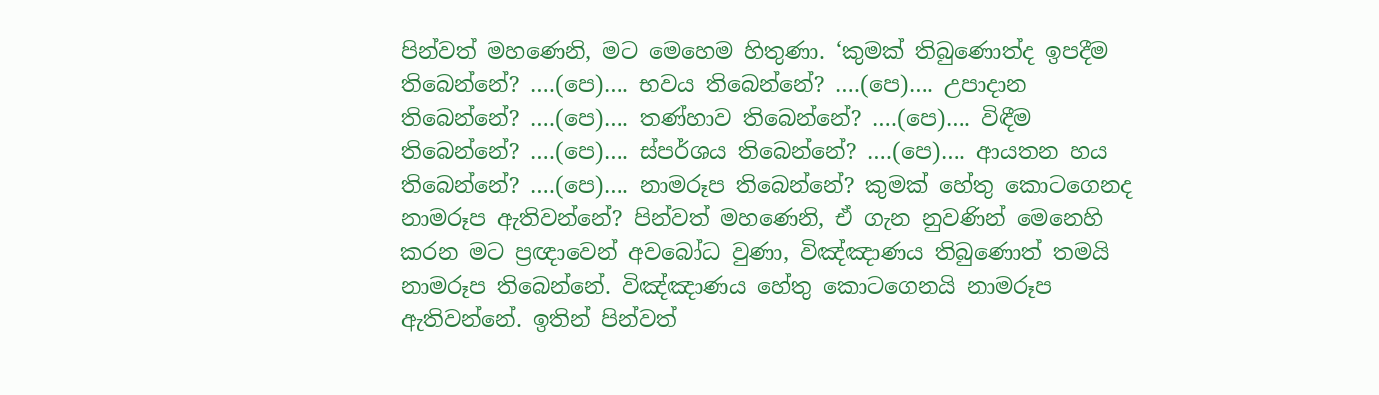පින්වත් මහණෙනි, මට මෙහෙම හිතුණා. ‘කුමක් තිබුණොත්ද ඉපදීම තිබෙන්නේ? ….(පෙ)…. භවය තිබෙන්නේ? ….(පෙ)…. උපාදාන තිබෙන්නේ? ….(පෙ)…. තණ්හාව තිබෙන්නේ? ….(පෙ)…. විඳීම තිබෙන්නේ? ….(පෙ)…. ස්පර්ශය තිබෙන්නේ? ….(පෙ)…. ආයතන හය තිබෙන්නේ? ….(පෙ)…. නාමරූප තිබෙන්නේ? කුමක් හේතු කොටගෙනද නාමරූප ඇතිවන්නේ? පින්වත් මහණෙනි, ඒ ගැන නුවණින් මෙනෙහි කරන මට ප්‍රඥාවෙන් අවබෝධ වුණා, විඤ්ඤාණය තිබුණොත් තමයි නාමරූප තිබෙන්නේ. විඤ්ඤාණය හේතු කොටගෙනයි නාමරූප ඇතිවන්නේ. ඉතින් පින්වත්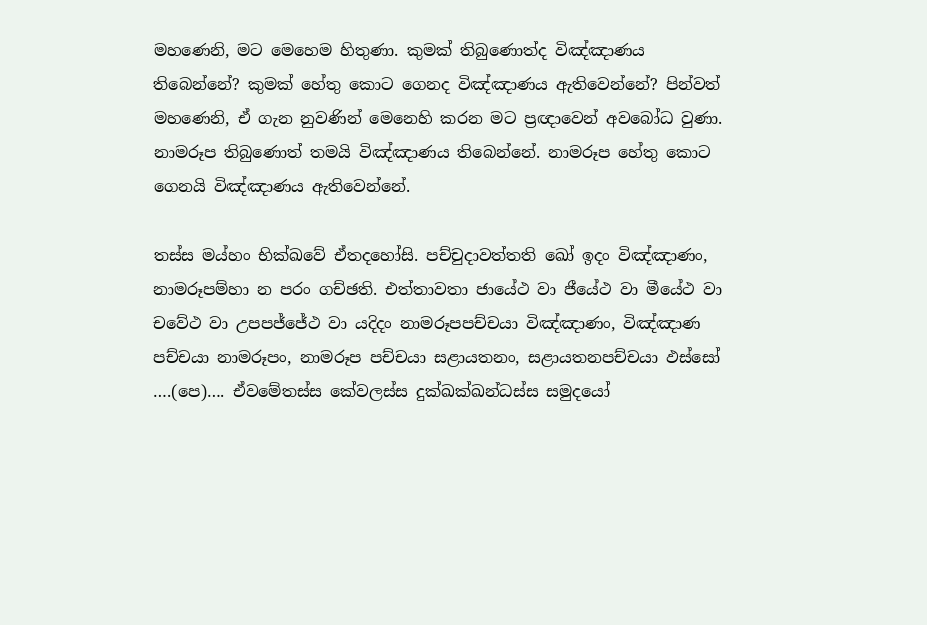මහණෙනි, මට මෙහෙම හිතුණා. කුමක් තිබුණොත්ද විඤ්ඤාණය තිබෙන්නේ? කුමක් හේතු කොට ගෙනද විඤ්ඤාණය ඇතිවෙන්නේ? පින්වත් මහණෙනි, ඒ ගැන නුවණින් මෙනෙහි කරන මට ප්‍රඥාවෙන් අවබෝධ වුණා. නාමරූප තිබුණොත් තමයි විඤ්ඤාණය තිබෙන්නේ. නාමරූප හේතු කොට ගෙනයි විඤ්ඤාණය ඇතිවෙන්නේ.

තස්‌ස මය්‌හං භික්ඛවේ ඒතදහෝසි. පච්‌චුදාවත්‌තති ඛෝ ඉදං විඤ්‌ඤාණං, නාමරූපම්‌හා න පරං ගච්‌ඡති. එත්‌තාවතා ජායේථ වා ජීයේථ වා මීයේථ වා චවේථ වා උපපජ්‌ජේථ වා යදිදං නාමරූපපච්‌චයා විඤ්‌ඤාණං, විඤ්‌ඤාණ පච්‌චයා නාමරූපං, නාමරූප පච්‌චයා සළායතනං, සළායතනපච්‌චයා ඵස්සෝ ….(පෙ)…. ඒවමේතස්‌ස කේවලස්‌ස දුක්‌ඛක්‌ඛන්‌ධස්‌ස සමුදයෝ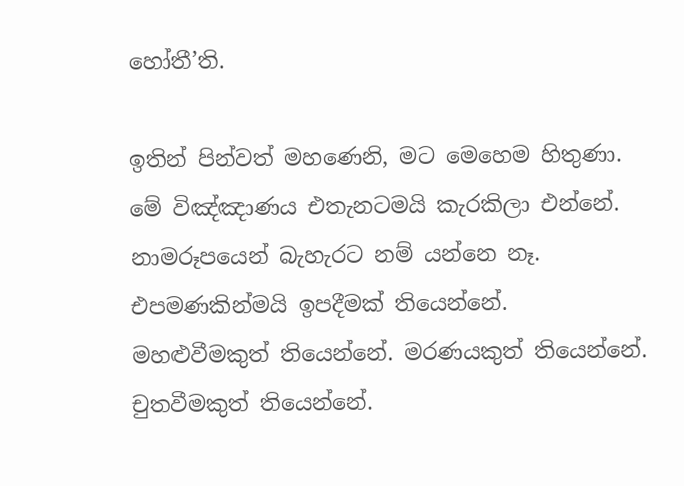හෝතී’ති.

ඉතින් පින්වත් මහණෙනි, මට මෙහෙම හිතුණා. මේ විඤ්ඤාණය එතැනටමයි කැරකිලා එන්නේ. නාමරූපයෙන් බැහැරට නම් යන්නෙ නෑ. එපමණකින්මයි ඉපදීමක් තියෙන්නේ. මහළුවීමකුත් තියෙන්නේ. මරණයකුත් තියෙන්නේ. චුතවීමකුත් තියෙන්නේ.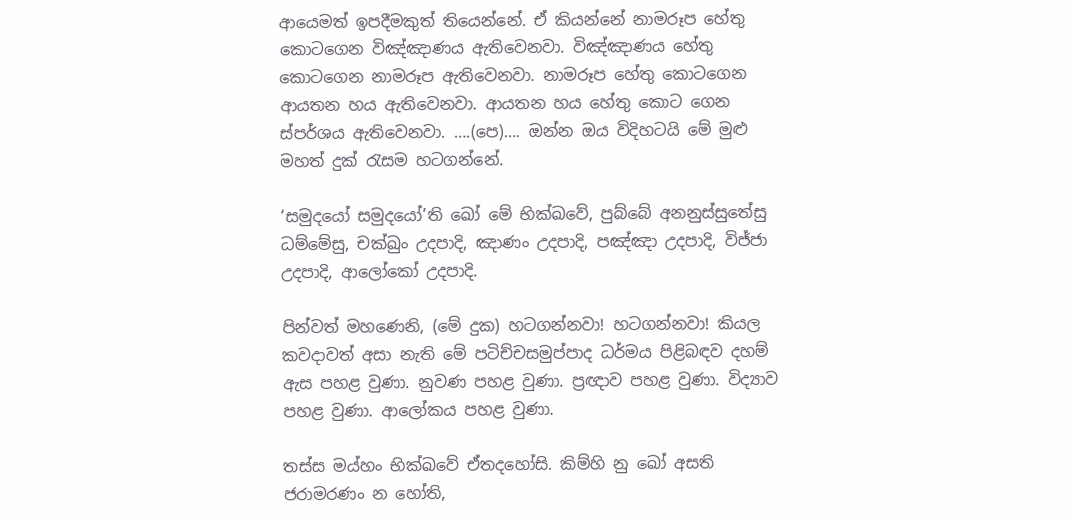ආයෙමත් ඉපදීමකුත් තියෙන්නේ. ඒ කියන්නේ නාමරූප හේතු කොටගෙන විඤ්ඤාණය ඇතිවෙනවා. විඤ්ඤාණය හේතු කොටගෙන නාමරූප ඇතිවෙනවා. නාමරූප හේතු කොටගෙන ආයතන හය ඇතිවෙනවා. ආයතන හය හේතු කොට ගෙන ස්පර්ශය ඇතිවෙනවා. ….(පෙ)…. ඔන්න ඔය විදිහටයි මේ මුළු මහත් දුක් රැසම හටගන්නේ.

‘සමුදයෝ සමුදයෝ’ති ඛෝ මේ භික්ඛවේ, පුබ්බේ අනනුස්‌සුතේසු ධම්මේසු, චක්‌ඛුං උදපාදි, ඤාණං උදපාදි, පඤ්‌ඤා උදපාදි, විජ්‌ජා උදපාදි, ආලෝකෝ උදපාදි.

පින්වත් මහණෙනි, (මේ දුක) හටගන්නවා! හටගන්නවා! කියල කවදාවත් අසා නැති මේ පටිච්චසමුප්පාද ධර්මය පිළිබඳව දහම් ඇස පහළ වුණා. නුවණ පහළ වුණා. ප්‍රඥාව පහළ වුණා. විද්‍යාව පහළ වුණා. ආලෝකය පහළ වුණා.

තස්‌ස මය්‌හං භික්ඛවේ ඒතදහෝසි. කිම්‌හි නු ඛෝ අසති ජරාමරණං න හෝති,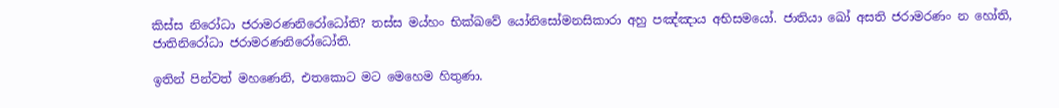කිස්‌ස නිරෝධා ජරාමරණනිරෝධෝති? තස්‌ස මය්‌හං භික්ඛවේ යෝනිසෝමනසිකාරා අහු පඤ්‌ඤාය අභිසමයෝ. ජාතියා ඛෝ අසති ජරාමරණං න හෝති, ජාතිනිරෝධා ජරාමරණනිරෝධෝති.

ඉතින් පින්වත් මහණෙනි, එතකොට මට මෙහෙම හිතුණා.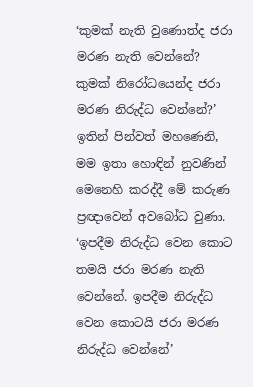‘කුමක් නැති වුණොත්ද ජරා මරණ නැති වෙන්නේ? කුමක් නිරෝධයෙන්ද ජරා මරණ නිරුද්ධ වෙන්නේ?’ ඉතින් පින්වත් මහණෙනි, මම ඉතා හොඳින් නුවණින් මෙනෙහි කරද්දී මේ කරුණ ප්‍රඥාවෙන් අවබෝධ වුණා. ‘ඉපදීම නිරුද්ධ වෙන කොට තමයි ජරා මරණ නැති වෙන්නේ. ඉපදීම නිරුද්ධ වෙන කොටයි ජරා මරණ නිරුද්ධ වෙන්නේ’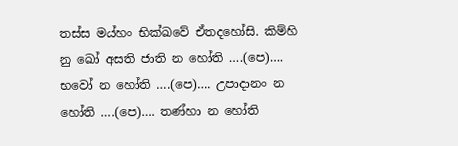තස්‌ස මය්‌හං භික්ඛවේ ඒතදහෝසි. කිම්‌හි නු ඛෝ අසති ජාති න හෝති ….(පෙ)…. භවෝ න හෝති ….(පෙ)…. උපාදානං න හෝති ….(පෙ)…. තණ්‌හා න හෝති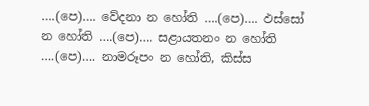….(පෙ)…. වේදනා න හෝති ….(පෙ)…. ඵස්සෝ න හෝති ….(පෙ)…. සළායතනං න හෝති ….(පෙ)…. නාමරූපං න හෝති, කිස්‌ස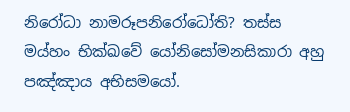නිරෝධා නාමරූපනිරෝධෝති? තස්‌ස මය්‌හං භික්ඛවේ යෝනිසෝමනසිකාරා අහු පඤ්‌ඤාය අභිසමයෝ.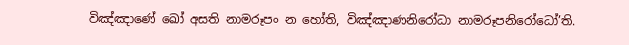විඤ්‌ඤාණේ ඛෝ අසති නාමරූපං න හෝති, විඤ්‌ඤාණනිරෝධා නාමරූපනිරෝධෝ’ති.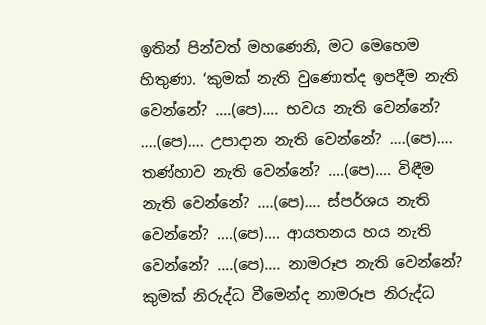ඉතින් පින්වත් මහණෙනි, මට මෙහෙම හිතුණා. ‘කුමක් නැති වුණොත්ද ඉපදීම නැති වෙන්නේ? ….(පෙ)…. භවය නැති වෙන්නේ? ….(පෙ)…. උපාදාන නැති වෙන්නේ? ….(පෙ)…. තණ්හාව නැති වෙන්නේ? ….(පෙ)…. විඳීම නැති වෙන්නේ? ….(පෙ)…. ස්පර්ශය නැති වෙන්නේ? ….(පෙ)…. ආයතනය හය නැති වෙන්නේ? ….(පෙ)…. නාමරූප නැති වෙන්නේ? කුමක් නිරුද්ධ වීමෙන්ද නාමරූප නිරුද්ධ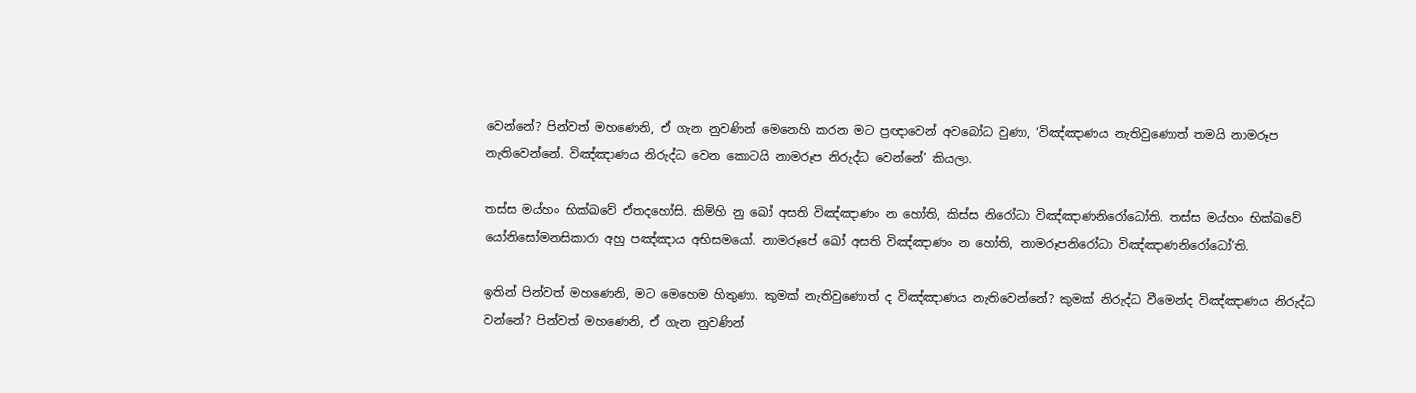වෙන්නේ? පින්වත් මහණෙනි, ඒ ගැන නුවණින් මෙනෙහි කරන මට ප්‍රඥාවෙන් අවබෝධ වුණා, ‘විඤ්ඤාණය නැතිවුණොත් තමයි නාමරූප නැතිවෙන්නේ. විඤ්ඤාණය නිරුද්ධ වෙන කොටයි නාමරූප නිරුද්ධ වෙන්නේ’ කියලා.

තස්‌ස මය්‌හං භික්ඛවේ ඒතදහෝසි. කිම්‌හි නු ඛෝ අසති විඤ්‌ඤාණං න හෝති, කිස්‌ස නිරෝධා විඤ්‌ඤාණනිරෝධෝති. තස්‌ස මය්‌හං භික්ඛවේ යෝනිසෝමනසිකාරා අහු පඤ්‌ඤාය අභිසමයෝ. නාමරූපේ ඛෝ අසති විඤ්‌ඤාණං න හෝති, නාමරූපනිරෝධා විඤ්‌ඤාණනිරෝධෝ’ති.

ඉතින් පින්වත් මහණෙනි, මට මෙහෙම හිතුණා. කුමක් නැතිවුණොත් ද විඤ්ඤාණය නැතිවෙන්නේ? කුමක් නිරුද්ධ වීමෙන්ද විඤ්ඤාණය නිරුද්ධ වන්නේ? පින්වත් මහණෙනි, ඒ ගැන නුවණින්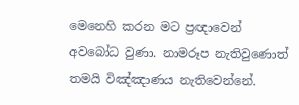මෙනෙහි කරන මට ප්‍රඥාවෙන් අවබෝධ වුණා. නාමරූප නැතිවුණොත් තමයි විඤ්ඤාණය නැතිවෙන්නේ.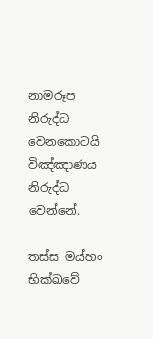නාමරූප නිරුද්ධ වෙනකොටයි විඤ්ඤාණය නිරුද්ධ වෙන්නේ.

තස්‌ස මය්‌හං භික්ඛවේ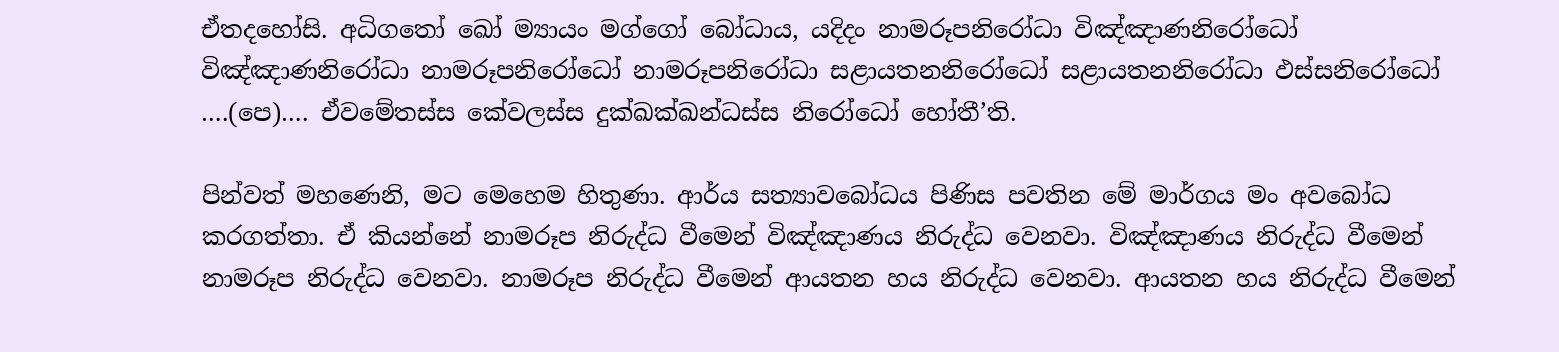ඒතදහෝසි. අධිගතෝ ඛෝ ම්‍යායං මග්ගෝ බෝධාය, යදිදං නාමරූපනිරෝධා විඤ්‌ඤාණනිරෝධෝ විඤ්‌ඤාණනිරෝධා නාමරූපනිරෝධෝ නාමරූපනිරෝධා සළායතනනිරෝධෝ සළායතනනිරෝධා ඵස්‌සනිරෝධෝ ….(පෙ)…. ඒවමේතස්‌ස කේවලස්‌ස දුක්‌ඛක්‌ඛන්‌ධස්‌ස නිරෝධෝ හෝතී’ති.

පින්වත් මහණෙනි, මට මෙහෙම හිතුණා. ආර්ය සත්‍යාවබෝධය පිණිස පවතින මේ මාර්ගය මං අවබෝධ කරගත්තා. ඒ කියන්නේ නාමරූප නිරුද්ධ වීමෙන් විඤ්ඤාණය නිරුද්ධ වෙනවා. විඤ්ඤාණය නිරුද්ධ වීමෙන් නාමරූප නිරුද්ධ වෙනවා. නාමරූප නිරුද්ධ වීමෙන් ආයතන හය නිරුද්ධ වෙනවා. ආයතන හය නිරුද්ධ වීමෙන්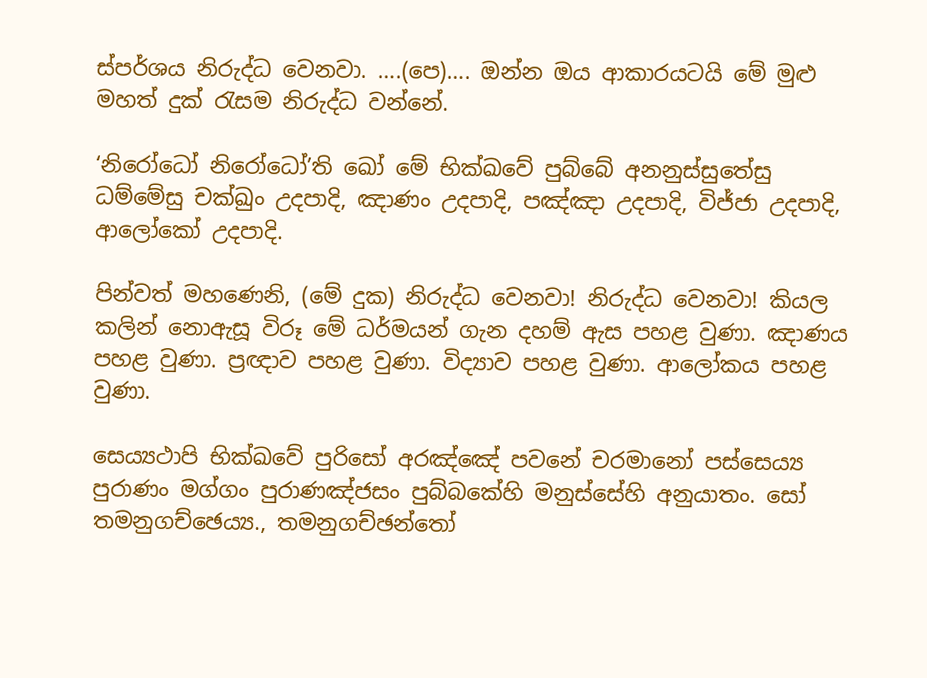ස්පර්ශය නිරුද්ධ වෙනවා. ….(පෙ)…. ඔන්න ඔය ආකාරයටයි මේ මුළු මහත් දුක් රැසම නිරුද්ධ වන්නේ.

‘නිරෝධෝ නිරෝධෝ’ති ඛෝ මේ භික්ඛවේ පුබ්බේ අනනුස්‌සුතේසු ධම්මේසු චක්‌ඛුං උදපාදි, ඤාණං උදපාදි, පඤ්‌ඤා උදපාදි, විජ්‌ජා උදපාදි, ආලෝකෝ උදපාදි.

පින්වත් මහණෙනි, (මේ දුක) නිරුද්ධ වෙනවා! නිරුද්ධ වෙනවා! කියල කලින් නොඇසූ විරූ මේ ධර්මයන් ගැන දහම් ඇස පහළ වුණා. ඤාණය පහළ වුණා. ප්‍රඥාව පහළ වුණා. විද්‍යාව පහළ වුණා. ආලෝකය පහළ වුණා.

සෙය්‍යථාපි භික්ඛවේ පුරිසෝ අරඤ්‌ඤේ පවනේ චරමානෝ පස්‌සෙය්‍ය පුරාණං මග්‌ගං පුරාණඤ්‌ජසං පුබ්‌බකේහි මනුස්‌සේහි අනුයාතං. සෝ තමනුගච්‌ඡෙය්‍ය., තමනුගච්‌ඡන්‌තෝ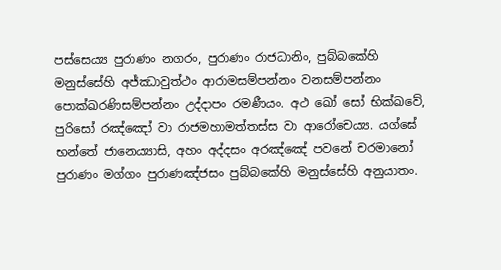පස්‌සෙය්‍ය පුරාණං නගරං, පුරාණං රාජධානිං, පුබ්‌බකේහි මනුස්‌සේහි අජ්‌ඣාවුත්ථං ආරාමසම්‌පන්‌නං වනසම්‌පන්‌නං පොක්‌ඛරණිසම්‌පන්‌නං උද්‌දාපං රමණීයං. අථ ඛෝ සෝ භික්ඛවේ, පුරිසෝ රඤ්‌ඤෝ වා රාජමහාමත්‌තස්‌ස වා ආරෝචෙය්‍ය. යග්‌ඝේ භන්තේ ජානෙය්‍යාසි, අහං අද්‌දසං අරඤ්‌ඤේ පවනේ චරමානෝ පුරාණං මග්‌ගං පුරාණඤ්‌ජසං පුබ්‌බකේහි මනුස්‌සේහි අනුයාතං.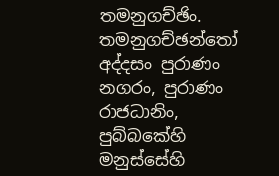තමනුගච්‌ඡිං. තමනුගච්‌ඡන්‌තෝ අද්‌දසං පුරාණං නගරං, පුරාණං රාජධානිං, පුබ්‌බකේහි මනුස්‌සේහි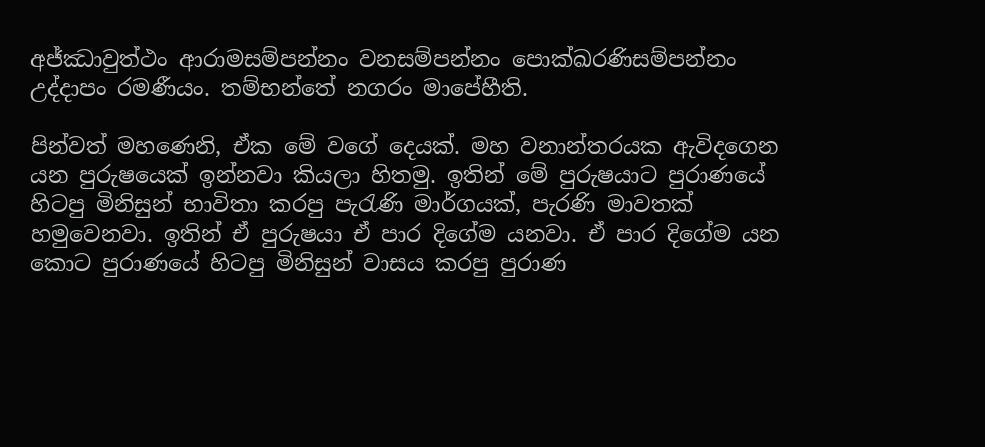අජ්‌ඣාවුත්ථං ආරාමසම්‌පන්‌නං වනසම්‌පන්‌නං පොක්‌ඛරණිසම්‌පන්‌නං උද්‌දාපං රමණීයං. තම්භන්තේ නගරං මාපේහීති.

පින්වත් මහණෙනි, ඒක මේ වගේ දෙයක්. මහ වනාන්තරයක ඇවිදගෙන යන පුරුෂයෙක් ඉන්නවා කියලා හිතමු. ඉතින් මේ පුරුෂයාට පුරාණයේ හිටපු මිනිසුන් භාවිතා කරපු පැරැණි මාර්ගයක්, පැරණි මාවතක් හමුවෙනවා. ඉතින් ඒ පුරුෂයා ඒ පාර දිගේම යනවා. ඒ පාර දිගේම යන කොට පුරාණයේ හිටපු මිනිසුන් වාසය කරපු පුරාණ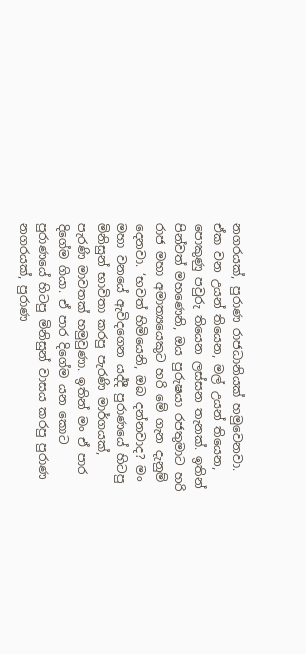නගරයක්, පුරාණ රාජධානියක් හමුවෙනවා. ඒක වන උයන් තියෙන, මල් උයන් තියෙන, පොකුණු පවුරු තියෙන ලස්සන තැනක්. ඉතින් පින්වත් මහණෙනි, ඔය පුරුෂයා රජතුමාට හරි රාජ මහා අමාත්‍යයෙකුට හරි මේ ගැන දැනුම් දෙනවා. ‘භවත් හිමියෙනි, ඔබ දන්නවාද? මං මහා වනයේ ඇවිදගෙන යද්දී පුරාණයේ හිටපු මිනිසුන් භාවිතා කරපු පැරණි මාර්ගයක්, පැරණි මාවතක් හමුවුණා. ඉතින් මං ඒ පාර දිගේම ගියා. ඒ පාර දිගේම යන කොට පුරාණයේ හිටපු මිනිසුන් වාසය කරපු පුරාණ නගරයක්, පුරාණ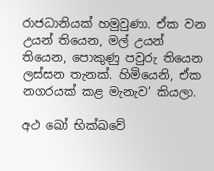රාජධානියක් හමුවුණා. ඒක වන උයන් තියෙන, මල් උයන් තියෙන, පොකුණු පවුරු තියෙන ලස්සන තැනක්. හිමියෙනි, ඒක නගරයක් කළ මැනැව’ කියලා.

අථ ඛෝ භික්ඛවේ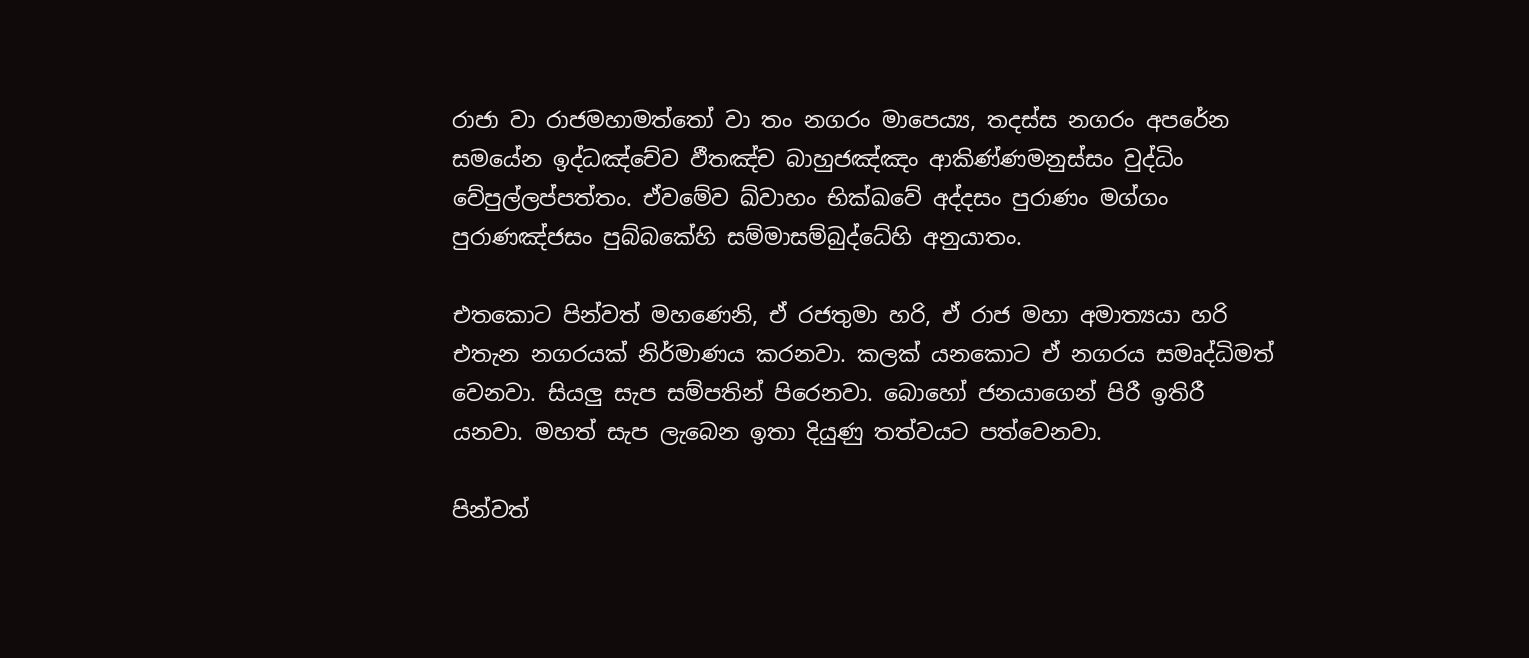රාජා වා රාජමහාමත්‌තෝ වා තං නගරං මාපෙය්‍ය, තදස්‌ස නගරං අපරේන සමයේන ඉද්‌ධඤ්‌චේව ඵීතඤ්‌ච බාහුජඤ්‌ඤං ආකිණ්‌ණමනුස්‌සං වුද්‌ධිං වේපුල්‌ලප්‌පත්‌තං. ඒවමේව ඛ්‌වාහං භික්ඛවේ අද්‌දසං පුරාණං මග්‌ගං පුරාණඤ්‌ජසං පුබ්‌බකේහි සම්‌මාසම්‌බුද්‌ධේහි අනුයාතං.

එතකොට පින්වත් මහණෙනි, ඒ රජතුමා හරි, ඒ රාජ මහා අමාත්‍යයා හරි එතැන නගරයක් නිර්මාණය කරනවා. කලක් යනකොට ඒ නගරය සමෘද්ධිමත් වෙනවා. සියලු සැප සම්පතින් පිරෙනවා. බොහෝ ජනයාගෙන් පිරී ඉතිරී යනවා. මහත් සැප ලැබෙන ඉතා දියුණු තත්වයට පත්වෙනවා.

පින්වත්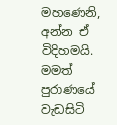මහණෙනි, අන්න ඒ විදිහමයි. මමත් පුරාණයේ වැඩසිටි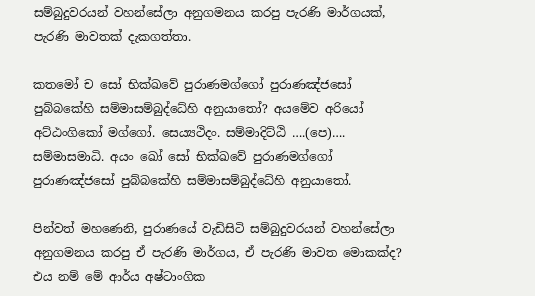සම්බුදුවරයන් වහන්සේලා අනුගමනය කරපු පැරණි මාර්ගයක්, පැරණි මාවතක් දැකගත්තා.

කතමෝ ච සෝ භික්ඛවේ පුරාණමග්ගෝ පුරාණඤ්‌ජසෝ පුබ්‌බකේහි සම්‌මාසම්‌බුද්‌ධේහි අනුයාතෝ? අයමේව අරියෝ අට්ඨංගිකෝ මග්ගෝ. සෙය්‍යථිදං. සම්‌මාදිට්‌ඨි ….(පෙ)…. සම්‌මාසමාධි. අයං ඛෝ සෝ භික්ඛවේ පුරාණමග්ගෝ පුරාණඤ්‌ජසෝ පුබ්‌බකේහි සම්‌මාසම්‌බුද්‌ධේහි අනුයාතෝ.

පින්වත් මහණෙනි, පුරාණයේ වැඩිසිටි සම්බුදුවරයන් වහන්සේලා අනුගමනය කරපු ඒ පැරණි මාර්ගය, ඒ පැරණි මාවත මොකක්ද? එය නම් මේ ආර්ය අෂ්ටාංගික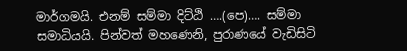මාර්ගමයි. එනම් සම්මා දිට්ඨි ….(පෙ)…. සම්මා සමාධියයි. පින්වත් මහණෙනි, පුරාණයේ වැඩිසිටි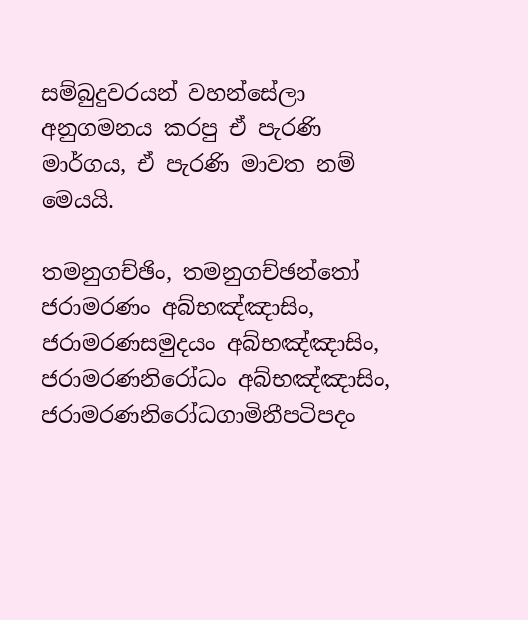සම්බුදුවරයන් වහන්සේලා අනුගමනය කරපු ඒ පැරණි මාර්ගය, ඒ පැරණි මාවත නම් මෙයයි.

තමනුගච්‌ඡිං, තමනුගච්‌ඡන්‌තෝ ජරාමරණං අබ්‌භඤ්‌ඤාසිං, ජරාමරණසමුදයං අබ්‌භඤ්‌ඤාසිං, ජරාමරණනිරෝධං අබ්‌භඤ්‌ඤාසිං, ජරාමරණනිරෝධගාමිනීපටිපදං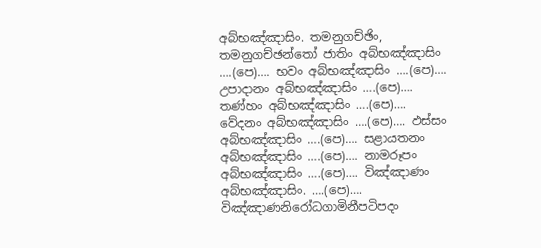අබ්‌භඤ්‌ඤාසිං. තමනුගච්‌ඡිං, තමනුගච්‌ඡන්‌තෝ ජාතිං අබ්‌භඤ්‌ඤාසිං ….(පෙ)…. භවං අබ්‌භඤ්‌ඤාසිං ….(පෙ)…. උපාදානං අබ්‌භඤ්‌ඤාසිං ….(පෙ)…. තණ්‌හං අබ්‌භඤ්‌ඤාසිං ….(පෙ)…. වේදනං අබ්‌භඤ්‌ඤාසිං ….(පෙ)…. ඵස්‌සං අබ්‌භඤ්‌ඤාසිං ….(පෙ)…. සළායතනං අබ්‌භඤ්‌ඤාසිං ….(පෙ)…. නාමරූපං අබ්‌භඤ්‌ඤාසිං ….(පෙ)…. විඤ්‌ඤාණං අබ්‌භඤ්‌ඤාසිං. ….(පෙ)…. විඤ්ඤාණනිරෝධගාමිනීපටිපදං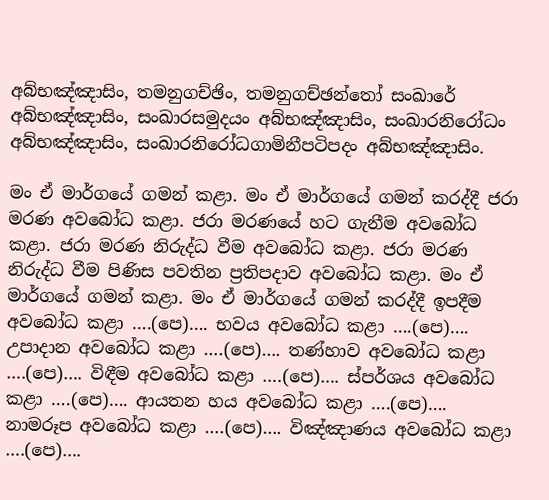අබ්‌භඤ්‌ඤාසිං, තමනුගච්‌ඡිං, තමනුගච්‌ඡන්‌තෝ සංඛාරේ අබ්‌භඤ්‌ඤාසිං, සංඛාරසමුදයං අබ්‌භඤ්‌ඤාසිං, සංඛාරනිරෝධං අබ්‌භඤ්‌ඤාසිං, සංඛාරනිරෝධගාමිනීපටිපදං අබ්‌භඤ්‌ඤාසිං.

මං ඒ මාර්ගයේ ගමන් කළා. මං ඒ මාර්ගයේ ගමන් කරද්දී ජරා මරණ අවබෝධ කළා. ජරා මරණයේ හට ගැනීම අවබෝධ කළා. ජරා මරණ නිරුද්ධ වීම අවබෝධ කළා. ජරා මරණ නිරුද්ධ වීම පිණිස පවතින ප්‍රතිපදාව අවබෝධ කළා. මං ඒ මාර්ගයේ ගමන් කළා. මං ඒ මාර්ගයේ ගමන් කරද්දී ඉපදීම අවබෝධ කළා ….(පෙ)…. භවය අවබෝධ කළා ….(පෙ)…. උපාදාන අවබෝධ කළා ….(පෙ)…. තණ්හාව අවබෝධ කළා ….(පෙ)…. විඳීම අවබෝධ කළා ….(පෙ)…. ස්පර්ශය අවබෝධ කළා ….(පෙ)…. ආයතන හය අවබෝධ කළා ….(පෙ)…. නාමරූප අවබෝධ කළා ….(පෙ)…. විඤ්ඤාණය අවබෝධ කළා ….(පෙ)….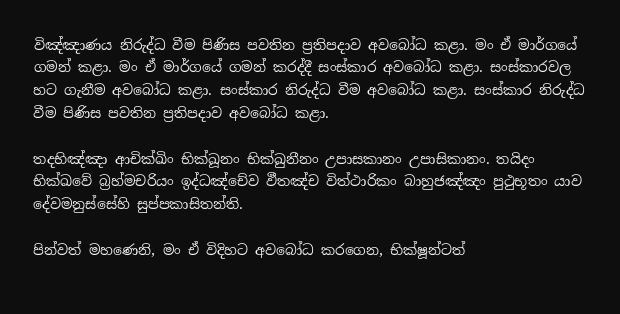විඤ්ඤාණය නිරුද්ධ වීම පිණිස පවතින ප්‍රතිපදාව අවබෝධ කළා. මං ඒ මාර්ගයේ ගමන් කළා. මං ඒ මාර්ගයේ ගමන් කරද්දී සංස්කාර අවබෝධ කළා. සංස්කාරවල හට ගැනීම අවබෝධ කළා. සංස්කාර නිරුද්ධ වීම අවබෝධ කළා. සංස්කාර නිරුද්ධ වීම පිණිස පවතින ප්‍රතිපදාව අවබෝධ කළා.

තදභිඤ්‌ඤා ආචික්‌ඛිං භික්‌ඛූනං භික්‌ඛුනීනං උපාසකානං උපාසිකානං. තයිදං භික්ඛවේ බ්‍රහ්‌මචරියං ඉද්‌ධඤ්‌චේව ඵීතඤ්‌ච විත්‌ථාරිකං බාහුජඤ්‌ඤං පුථුභූතං යාව දේවමනුස්‌සේහි සුප්‌පකාසිතන්‌ති.

පින්වත් මහණෙනි, මං ඒ විදිහට අවබෝධ කරගෙන, භික්ෂූන්ටත්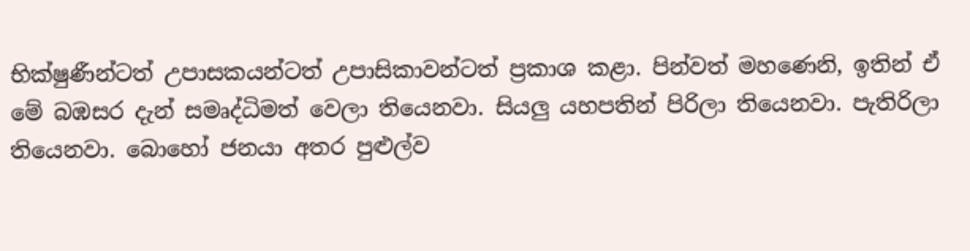භික්ෂුණීන්ටත් උපාසකයන්ටත් උපාසිකාවන්ටත් ප්‍රකාශ කළා. පින්වත් මහණෙනි, ඉතින් ඒ මේ බඹසර දැන් සමෘද්ධිමත් වෙලා තියෙනවා. සියලු යහපතින් පිරිලා තියෙනවා. පැතිරිලා තියෙනවා. බොහෝ ජනයා අතර පුළුල්ව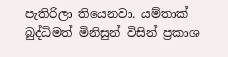පැතිරිලා තියෙනවා. යම්තාක් බුද්ධිමත් මිනිසුන් විසින් ප්‍රකාශ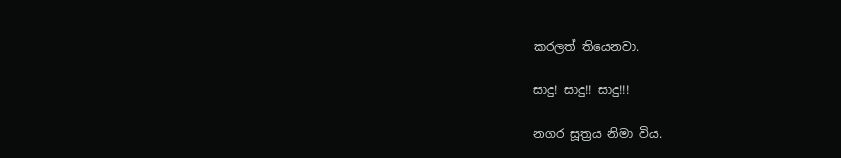කරලත් තියෙනවා.

සාදු! සාදු!! සාදු!!!

නගර සූත්‍රය නිමා විය.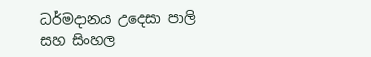ධර්මදානය උදෙසා පාලි සහ සිංහල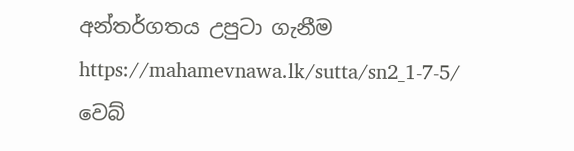අන්තර්ගතය උපුටා ගැනීම https://mahamevnawa.lk/sutta/sn2_1-7-5/ වෙබ්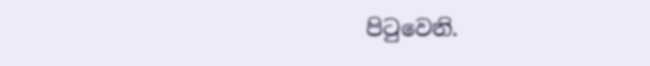පිටුවෙනි.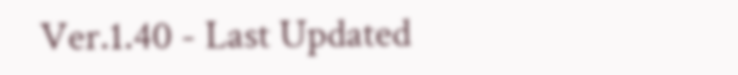Ver.1.40 - Last Updated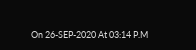On 26-SEP-2020 At 03:14 P.M